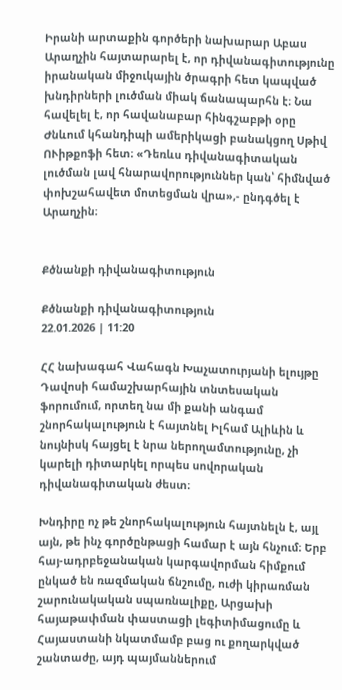Իրանի արտաքին գործերի նախարար Աբաս Արաղչին հայտարարել է, որ դիվանագիտությունը իրանական միջուկային ծրագրի հետ կապված խնդիրների լուծման միակ ճանապարհն է։ Նա հավելել է, որ հավանաբար հինգշաբթի օրը Ժնևում կհանդիպի ամերիկացի բանակցող Սթիվ ՈՒիթքոֆի հետ։ «Դեռևս դիվանագիտական լուծման լավ հնարավորություններ կան՝ հիմնված փոխշահավետ մոտեցման վրա»,- ընդգծել է Արաղչին։


Քծնանքի դիվանագիտություն

Քծնանքի դիվանագիտություն
22.01.2026 | 11:20

ՀՀ նախագահ Վահագն Խաչատուրյանի ելույթը Դավոսի համաշխարհային տնտեսական ֆորումում, որտեղ նա մի քանի անգամ շնորհակալություն է հայտնել Իլհամ Ալիևին և նույնիսկ հայցել է նրա ներողամտությունը, չի կարելի դիտարկել որպես սովորական դիվանագիտական ժեստ։

Խնդիրը ոչ թե շնորհակալություն հայտնելն է, այլ այն, թե ինչ գործընթացի համար է այն հնչում։ Երբ հայ-ադրբեջանական կարգավորման հիմքում ընկած են ռազմական ճնշումը, ուժի կիրառման շարունակական սպառնալիքը, Արցախի հայաթափման փաստացի լեգիտիմացումը և Հայաստանի նկատմամբ բաց ու քողարկված շանտաժը, այդ պայմաններում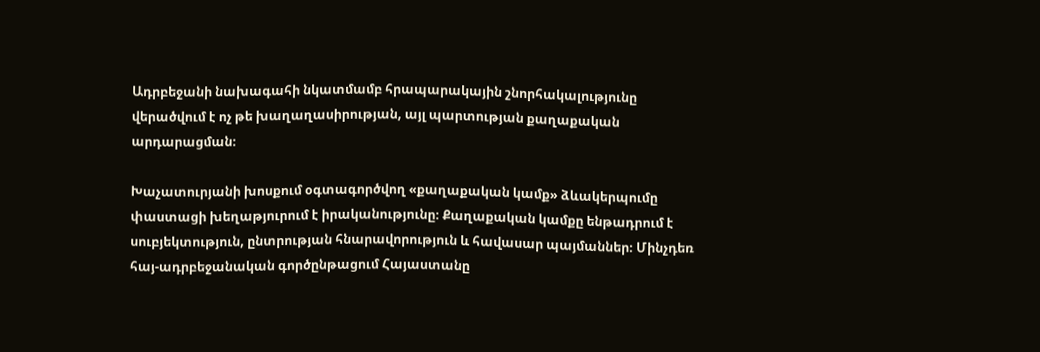Ադրբեջանի նախագահի նկատմամբ հրապարակային շնորհակալությունը վերածվում է ոչ թե խաղաղասիրության, այլ պարտության քաղաքական արդարացման։

Խաչատուրյանի խոսքում օգտագործվող «քաղաքական կամք» ձևակերպումը փաստացի խեղաթյուրում է իրականությունը։ Քաղաքական կամքը ենթադրում է սուբյեկտություն, ընտրության հնարավորություն և հավասար պայմաններ։ Մինչդեռ հայ-ադրբեջանական գործընթացում Հայաստանը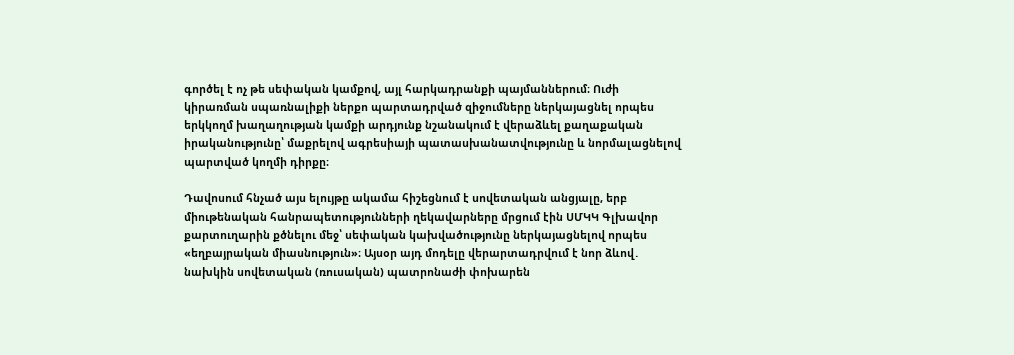գործել է ոչ թե սեփական կամքով, այլ հարկադրանքի պայմաններում։ Ուժի կիրառման սպառնալիքի ներքո պարտադրված զիջումները ներկայացնել որպես երկկողմ խաղաղության կամքի արդյունք նշանակում է վերաձևել քաղաքական իրականությունը՝ մաքրելով ագրեսիայի պատասխանատվությունը և նորմալացնելով պարտված կողմի դիրքը։

Դավոսում հնչած այս ելույթը ակամա հիշեցնում է սովետական անցյալը, երբ միութենական հանրապետությունների ղեկավարները մրցում էին ՍՄԿԿ Գլխավոր քարտուղարին քծնելու մեջ՝ սեփական կախվածությունը ներկայացնելով որպես «եղբայրական միասնություն»։ Այսօր այդ մոդելը վերարտադրվում է նոր ձևով․ նախկին սովետական (ռուսական) պատրոնաժի փոխարեն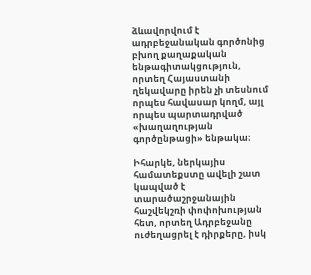ձևավորվում է ադրբեջանական գործոնից բխող քաղաքական ենթագիտակցություն, որտեղ Հայաստանի ղեկավարը իրեն չի տեսնում որպես հավասար կողմ, այլ որպես պարտադրված «խաղաղության գործընթացի» ենթակա։

Իհարկե, ներկայիս համատեքստը ավելի շատ կապված է տարածաշրջանային հաշվեկշռի փոփոխության հետ, որտեղ Ադրբեջանը ուժեղացրել է դիրքերը, իսկ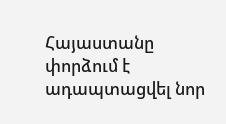Հայաստանը փորձում է ադապտացվել նոր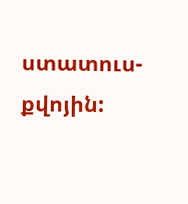ստատուս-քվոյին: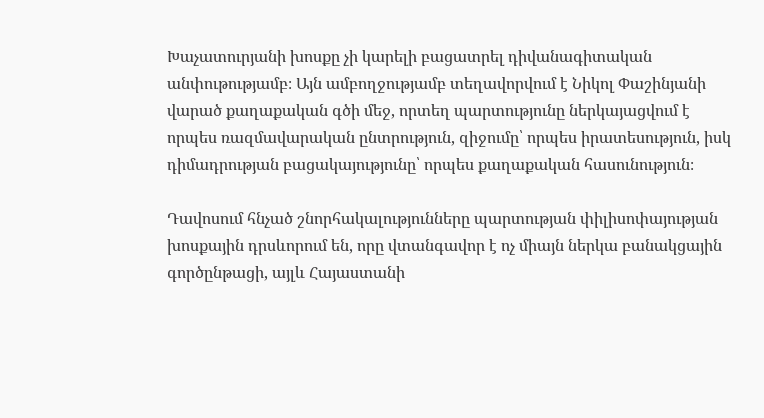Խաչատուրյանի խոսքը չի կարելի բացատրել դիվանագիտական անփութությամբ։ Այն ամբողջությամբ տեղավորվում է Նիկոլ Փաշինյանի վարած քաղաքական գծի մեջ, որտեղ պարտությունը ներկայացվում է որպես ռազմավարական ընտրություն, զիջումը՝ որպես իրատեսություն, իսկ դիմադրության բացակայությունը՝ որպես քաղաքական հասունություն։

Դավոսում հնչած շնորհակալությունները պարտության փիլիսոփայության խոսքային դրսևորում են, որը վտանգավոր է ոչ միայն ներկա բանակցային գործընթացի, այլև Հայաստանի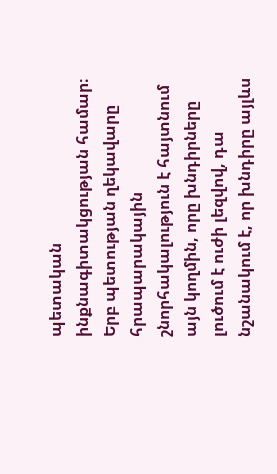պետական ինքնագիտակցության համար։ Երբ պետության ղեկավարը հրապարակային շնորհակալություն է հայտնում այն կողմին, որը խնդիրները լուծում է ուժի լեզվով, դա նշանակում է, որ խնդիրը այլևս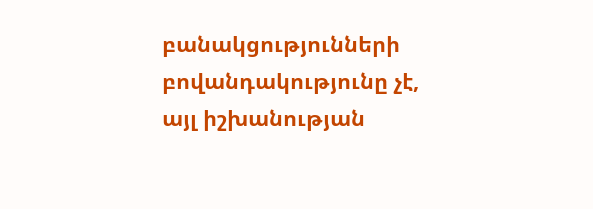բանակցությունների բովանդակությունը չէ, այլ իշխանության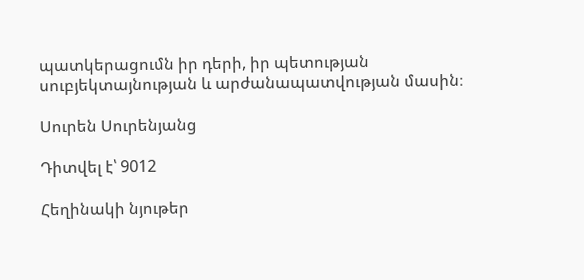պատկերացումն իր դերի, իր պետության սուբյեկտայնության և արժանապատվության մասին։

Սուրեն Սուրենյանց

Դիտվել է՝ 9012

Հեղինակի նյութեր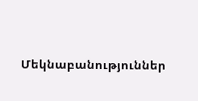Մեկնաբանություններ